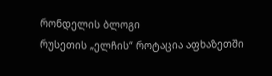რონდელის ბლოგი
რუსეთის „ელჩის“ როტაცია აფხაზეთში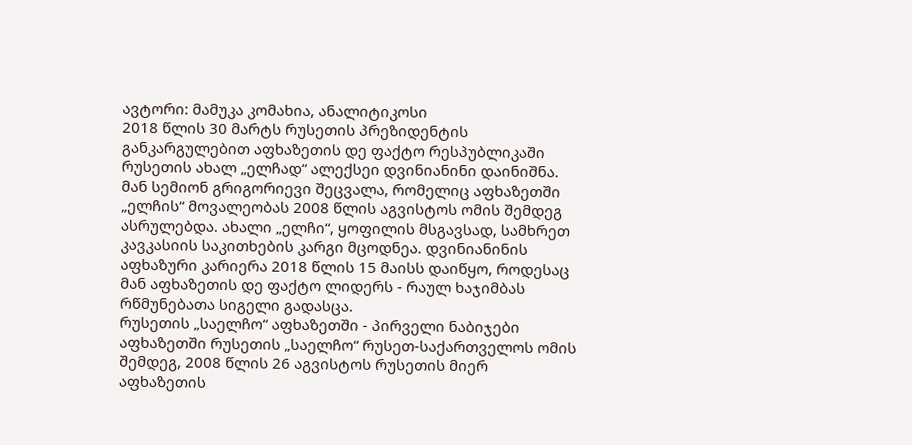ავტორი: მამუკა კომახია, ანალიტიკოსი
2018 წლის 30 მარტს რუსეთის პრეზიდენტის განკარგულებით აფხაზეთის დე ფაქტო რესპუბლიკაში რუსეთის ახალ „ელჩად“ ალექსეი დვინიანინი დაინიშნა. მან სემიონ გრიგორიევი შეცვალა, რომელიც აფხაზეთში „ელჩის“ მოვალეობას 2008 წლის აგვისტოს ომის შემდეგ ასრულებდა. ახალი „ელჩი“, ყოფილის მსგავსად, სამხრეთ კავკასიის საკითხების კარგი მცოდნეა. დვინიანინის აფხაზური კარიერა 2018 წლის 15 მაისს დაიწყო, როდესაც მან აფხაზეთის დე ფაქტო ლიდერს - რაულ ხაჯიმბას რწმუნებათა სიგელი გადასცა.
რუსეთის „საელჩო“ აფხაზეთში - პირველი ნაბიჯები
აფხაზეთში რუსეთის „საელჩო“ რუსეთ-საქართველოს ომის შემდეგ, 2008 წლის 26 აგვისტოს რუსეთის მიერ აფხაზეთის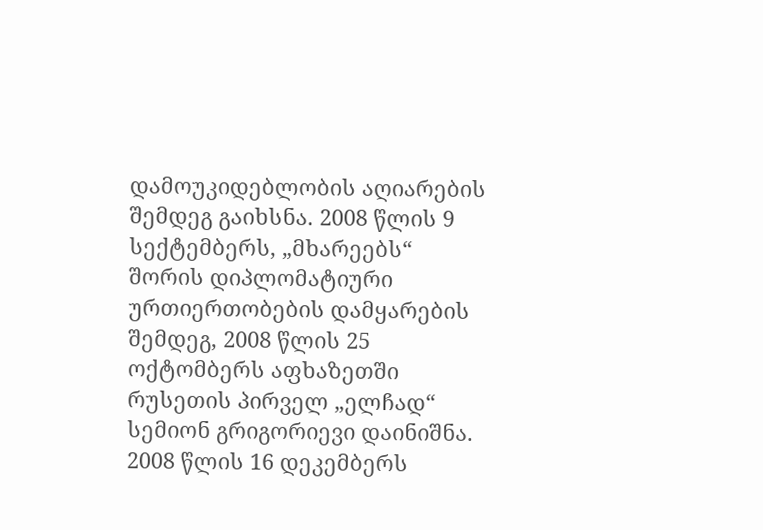დამოუკიდებლობის აღიარების შემდეგ გაიხსნა. 2008 წლის 9 სექტემბერს, „მხარეებს“ შორის დიპლომატიური ურთიერთობების დამყარების შემდეგ, 2008 წლის 25 ოქტომბერს აფხაზეთში რუსეთის პირველ „ელჩად“ სემიონ გრიგორიევი დაინიშნა. 2008 წლის 16 დეკემბერს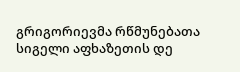გრიგორიევმა რწმუნებათა სიგელი აფხაზეთის დე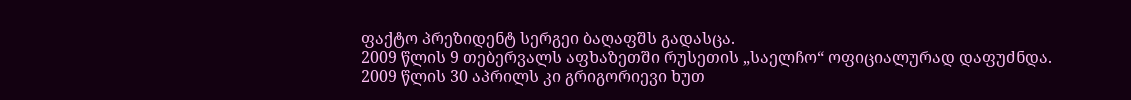ფაქტო პრეზიდენტ სერგეი ბაღაფშს გადასცა.
2009 წლის 9 თებერვალს აფხაზეთში რუსეთის „საელჩო“ ოფიციალურად დაფუძნდა. 2009 წლის 30 აპრილს კი გრიგორიევი ხუთ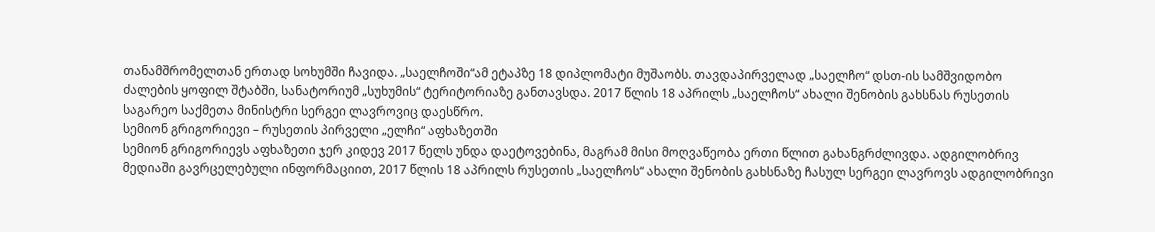თანამშრომელთან ერთად სოხუმში ჩავიდა. „საელჩოში“ამ ეტაპზე 18 დიპლომატი მუშაობს. თავდაპირველად „საელჩო“ დსთ-ის სამშვიდობო ძალების ყოფილ შტაბში, სანატორიუმ „სუხუმის“ ტერიტორიაზე განთავსდა. 2017 წლის 18 აპრილს „საელჩოს“ ახალი შენობის გახსნას რუსეთის საგარეო საქმეთა მინისტრი სერგეი ლავროვიც დაესწრო.
სემიონ გრიგორიევი – რუსეთის პირველი „ელჩი“ აფხაზეთში
სემიონ გრიგორიევს აფხაზეთი ჯერ კიდევ 2017 წელს უნდა დაეტოვებინა, მაგრამ მისი მოღვაწეობა ერთი წლით გახანგრძლივდა. ადგილობრივ მედიაში გავრცელებული ინფორმაციით, 2017 წლის 18 აპრილს რუსეთის „საელჩოს“ ახალი შენობის გახსნაზე ჩასულ სერგეი ლავროვს ადგილობრივი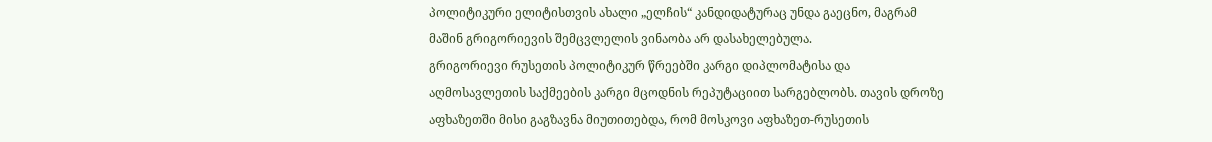პოლიტიკური ელიტისთვის ახალი „ელჩის“ კანდიდატურაც უნდა გაეცნო, მაგრამ მაშინ გრიგორიევის შემცვლელის ვინაობა არ დასახელებულა.
გრიგორიევი რუსეთის პოლიტიკურ წრეებში კარგი დიპლომატისა და აღმოსავლეთის საქმეების კარგი მცოდნის რეპუტაციით სარგებლობს. თავის დროზე აფხაზეთში მისი გაგზავნა მიუთითებდა, რომ მოსკოვი აფხაზეთ-რუსეთის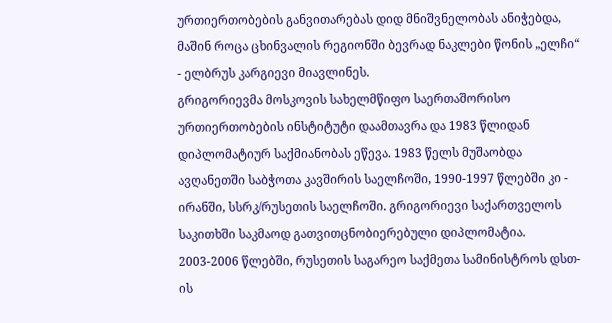ურთიერთობების განვითარებას დიდ მნიშვნელობას ანიჭებდა, მაშინ როცა ცხინვალის რეგიონში ბევრად ნაკლები წონის „ელჩი“ - ელბრუს კარგიევი მიავლინეს.
გრიგორიევმა მოსკოვის სახელმწიფო საერთაშორისო ურთიერთობების ინსტიტუტი დაამთავრა და 1983 წლიდან დიპლომატიურ საქმიანობას ეწევა. 1983 წელს მუშაობდა ავღანეთში საბჭოთა კავშირის საელჩოში, 1990-1997 წლებში კი - ირანში, სსრკ/რუსეთის საელჩოში. გრიგორიევი საქართველოს საკითხში საკმაოდ გათვითცნობიერებული დიპლომატია. 2003-2006 წლებში, რუსეთის საგარეო საქმეთა სამინისტროს დსთ-ის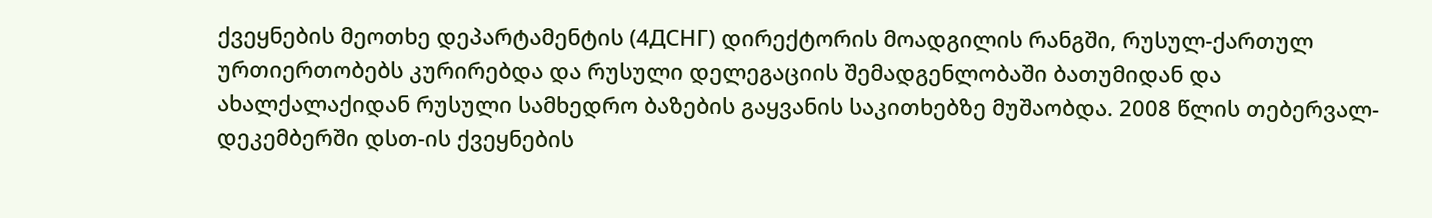ქვეყნების მეოთხე დეპარტამენტის (4ДСНГ) დირექტორის მოადგილის რანგში, რუსულ-ქართულ ურთიერთობებს კურირებდა და რუსული დელეგაციის შემადგენლობაში ბათუმიდან და ახალქალაქიდან რუსული სამხედრო ბაზების გაყვანის საკითხებზე მუშაობდა. 2008 წლის თებერვალ-დეკემბერში დსთ-ის ქვეყნების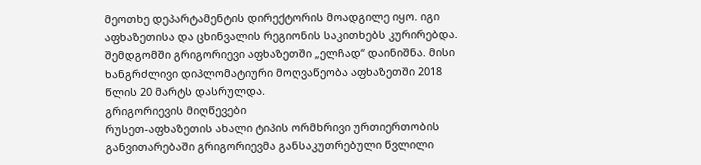მეოთხე დეპარტამენტის დირექტორის მოადგილე იყო. იგი აფხაზეთისა და ცხინვალის რეგიონის საკითხებს კურირებდა. შემდგომში გრიგორიევი აფხაზეთში „ელჩად“ დაინიშნა. მისი ხანგრძლივი დიპლომატიური მოღვაწეობა აფხაზეთში 2018 წლის 20 მარტს დასრულდა.
გრიგორიევის მიღწევები
რუსეთ-აფხაზეთის ახალი ტიპის ორმხრივი ურთიერთობის განვითარებაში გრიგორიევმა განსაკუთრებული წვლილი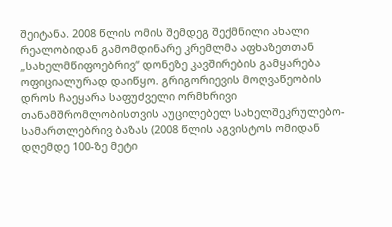შეიტანა. 2008 წლის ომის შემდეგ შექმნილი ახალი რეალობიდან გამომდინარე კრემლმა აფხაზეთთან „სახელმწიფოებრივ“ დონეზე კავშირების გამყარება ოფიციალურად დაიწყო. გრიგორიევის მოღვაწეობის დროს ჩაეყარა საფუძველი ორმხრივი თანამშრომლობისთვის აუცილებელ სახელშეკრულებო-სამართლებრივ ბაზას (2008 წლის აგვისტოს ომიდან დღემდე 100-ზე მეტი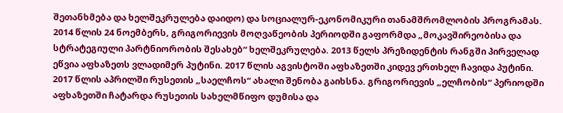შეთანხმება და ხელშეკრულება დაიდო) და სოციალურ-ეკონომიკური თანამშრომლობის პროგრამას.
2014 წლის 24 ნოემბერს, გრიგორიევის მოღვაწეობის პერიოდში გაფორმდა „მოკავშირეობისა და სტრატეგიული პარტნიორობის შესახებ“ ხელშეკრულება. 2013 წელს პრეზიდენტის რანგში პირველად ეწვია აფხაზეთს ვლადიმერ პუტინი. 2017 წლის აგვისტოში აფხაზეთში კიდევ ერთხელ ჩავიდა პუტინი. 2017 წლის აპრილში რუსეთის „საელჩოს“ ახალი შენობა გაიხსნა. გრიგორიევის „ელჩობის“ პერიოდში აფხაზეთში ჩატარდა რუსეთის სახელმწიფო დუმისა და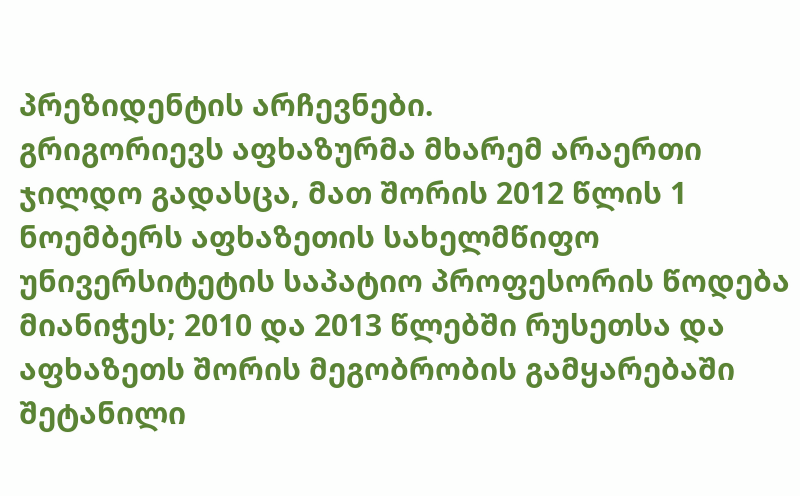პრეზიდენტის არჩევნები.
გრიგორიევს აფხაზურმა მხარემ არაერთი ჯილდო გადასცა, მათ შორის 2012 წლის 1 ნოემბერს აფხაზეთის სახელმწიფო უნივერსიტეტის საპატიო პროფესორის წოდება მიანიჭეს; 2010 და 2013 წლებში რუსეთსა და აფხაზეთს შორის მეგობრობის გამყარებაში შეტანილი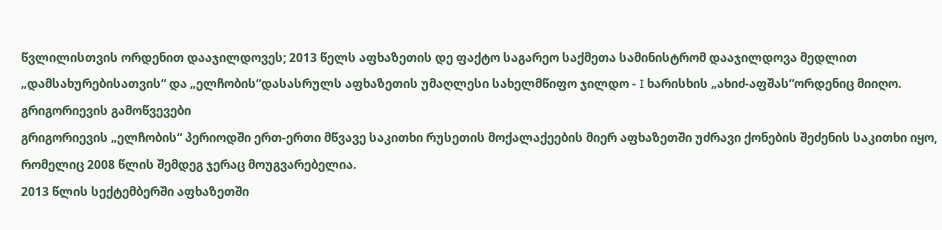წვლილისთვის ორდენით დააჯილდოვეს; 2013 წელს აფხაზეთის დე ფაქტო საგარეო საქმეთა სამინისტრომ დააჯილდოვა მედლით „დამსახურებისათვის“ და „ელჩობის“დასასრულს აფხაზეთის უმაღლესი სახელმწიფო ჯილდო - I ხარისხის „ახიძ-აფშას“ორდენიც მიიღო.
გრიგორიევის გამოწვევები
გრიგორიევის „ელჩობის“ პერიოდში ერთ-ერთი მწვავე საკითხი რუსეთის მოქალაქეების მიერ აფხაზეთში უძრავი ქონების შეძენის საკითხი იყო, რომელიც 2008 წლის შემდეგ ჯერაც მოუგვარებელია.
2013 წლის სექტემბერში აფხაზეთში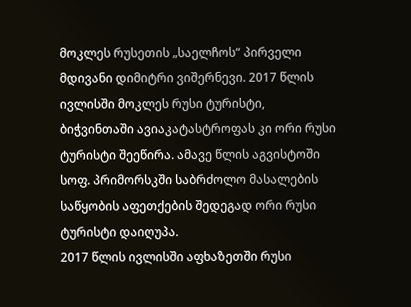მოკლეს რუსეთის „საელჩოს“ პირველი მდივანი დიმიტრი ვიშერნევი. 2017 წლის ივლისში მოკლეს რუსი ტურისტი, ბიჭვინთაში ავიაკატასტროფას კი ორი რუსი ტურისტი შეეწირა. ამავე წლის აგვისტოში სოფ. პრიმორსკში საბრძოლო მასალების საწყობის აფეთქების შედეგად ორი რუსი ტურისტი დაიღუპა.
2017 წლის ივლისში აფხაზეთში რუსი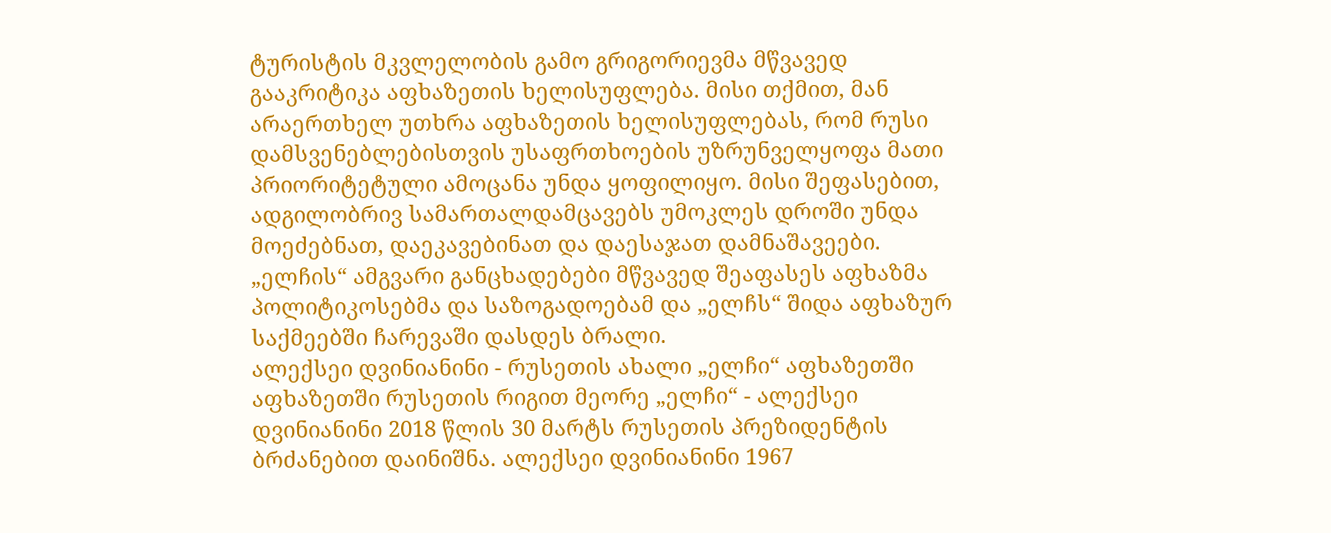ტურისტის მკვლელობის გამო გრიგორიევმა მწვავედ გააკრიტიკა აფხაზეთის ხელისუფლება. მისი თქმით, მან არაერთხელ უთხრა აფხაზეთის ხელისუფლებას, რომ რუსი დამსვენებლებისთვის უსაფრთხოების უზრუნველყოფა მათი პრიორიტეტული ამოცანა უნდა ყოფილიყო. მისი შეფასებით, ადგილობრივ სამართალდამცავებს უმოკლეს დროში უნდა მოეძებნათ, დაეკავებინათ და დაესაჯათ დამნაშავეები. „ელჩის“ ამგვარი განცხადებები მწვავედ შეაფასეს აფხაზმა პოლიტიკოსებმა და საზოგადოებამ და „ელჩს“ შიდა აფხაზურ საქმეებში ჩარევაში დასდეს ბრალი.
ალექსეი დვინიანინი - რუსეთის ახალი „ელჩი“ აფხაზეთში
აფხაზეთში რუსეთის რიგით მეორე „ელჩი“ - ალექსეი დვინიანინი 2018 წლის 30 მარტს რუსეთის პრეზიდენტის ბრძანებით დაინიშნა. ალექსეი დვინიანინი 1967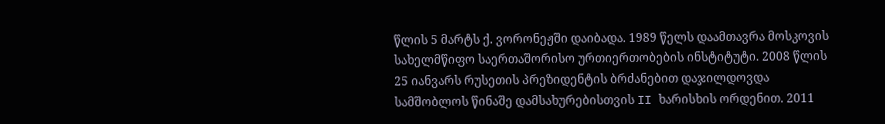წლის 5 მარტს ქ. ვორონეჟში დაიბადა. 1989 წელს დაამთავრა მოსკოვის სახელმწიფო საერთაშორისო ურთიერთობების ინსტიტუტი. 2008 წლის 25 იანვარს რუსეთის პრეზიდენტის ბრძანებით დაჯილდოვდა სამშობლოს წინაშე დამსახურებისთვის II ხარისხის ორდენით. 2011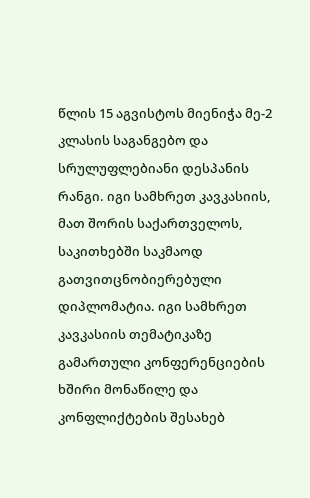წლის 15 აგვისტოს მიენიჭა მე-2 კლასის საგანგებო და სრულუფლებიანი დესპანის რანგი. იგი სამხრეთ კავკასიის, მათ შორის საქართველოს, საკითხებში საკმაოდ გათვითცნობიერებული დიპლომატია. იგი სამხრეთ კავკასიის თემატიკაზე გამართული კონფერენციების ხშირი მონაწილე და კონფლიქტების შესახებ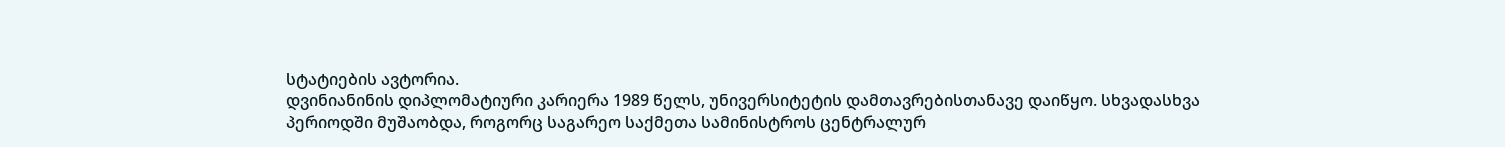სტატიების ავტორია.
დვინიანინის დიპლომატიური კარიერა 1989 წელს, უნივერსიტეტის დამთავრებისთანავე დაიწყო. სხვადასხვა პერიოდში მუშაობდა, როგორც საგარეო საქმეთა სამინისტროს ცენტრალურ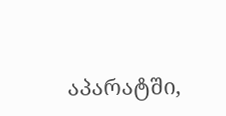აპარატში,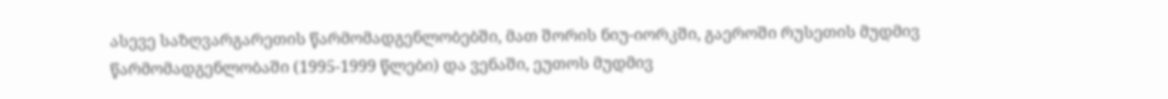ასევე საზღვარგარეთის წარმომადგენლობებში, მათ შორის ნიუ-იორკში, გაეროში რუსეთის მუდმივ წარმომადგენლობაში (1995-1999 წლები) და ვენაში, ეუთოს მუდმივ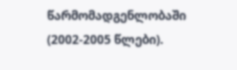წარმომადგენლობაში (2002-2005 წლები).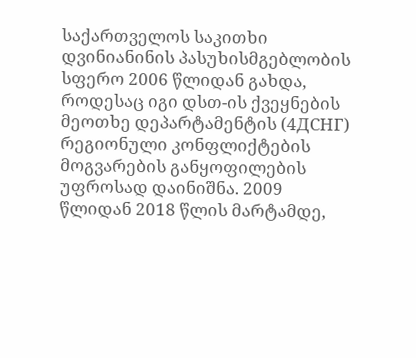საქართველოს საკითხი დვინიანინის პასუხისმგებლობის სფერო 2006 წლიდან გახდა, როდესაც იგი დსთ-ის ქვეყნების მეოთხე დეპარტამენტის (4ДСНГ) რეგიონული კონფლიქტების მოგვარების განყოფილების უფროსად დაინიშნა. 2009 წლიდან 2018 წლის მარტამდე,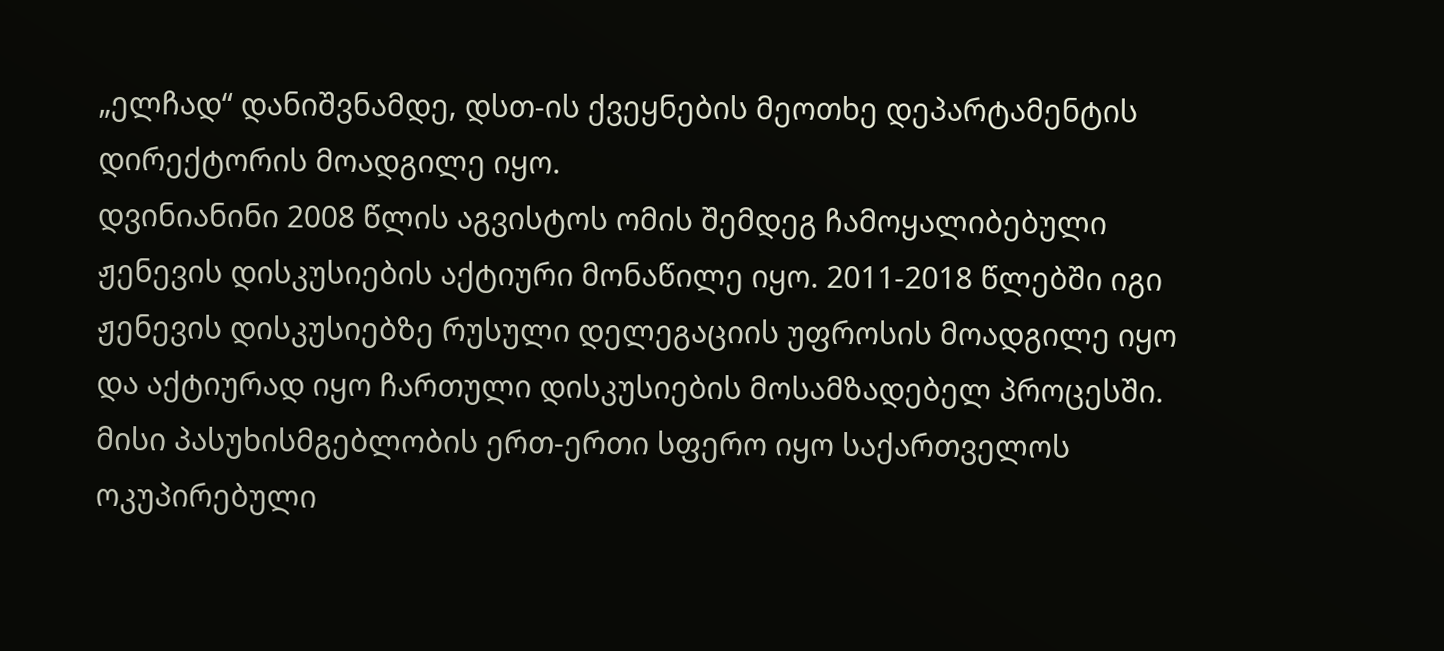„ელჩად“ დანიშვნამდე, დსთ-ის ქვეყნების მეოთხე დეპარტამენტის დირექტორის მოადგილე იყო.
დვინიანინი 2008 წლის აგვისტოს ომის შემდეგ ჩამოყალიბებული ჟენევის დისკუსიების აქტიური მონაწილე იყო. 2011-2018 წლებში იგი ჟენევის დისკუსიებზე რუსული დელეგაციის უფროსის მოადგილე იყო და აქტიურად იყო ჩართული დისკუსიების მოსამზადებელ პროცესში. მისი პასუხისმგებლობის ერთ-ერთი სფერო იყო საქართველოს ოკუპირებული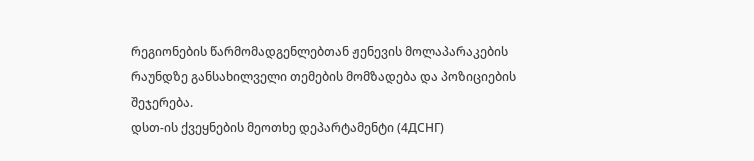რეგიონების წარმომადგენლებთან ჟენევის მოლაპარაკების რაუნდზე განსახილველი თემების მომზადება და პოზიციების შეჯერება.
დსთ-ის ქვეყნების მეოთხე დეპარტამენტი (4ДСНГ)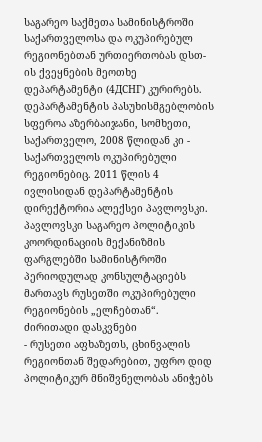საგარეო საქმეთა სამინისტროში საქართველოსა და ოკუპირებულ რეგიონებთან ურთიერთობას დსთ-ის ქვეყნების მეოთხე დეპარტამენტი (4ДСНГ) კურირებს. დეპარტამენტის პასუხისმგებლობის სფეროა აზერბაიჯანი, სომხეთი, საქართველო, 2008 წლიდან კი - საქართველოს ოკუპირებული რეგიონებიც. 2011 წლის 4 ივლისიდან დეპარტამენტის დირექტორია ალექსეი პავლოვსკი. პავლოვსკი საგარეო პოლიტიკის კოორდინაციის მექანიზმის ფარგლებში სამინისტროში პერიოდულად კონსულტაციებს მართავს რუსეთში ოკუპირებული რეგიონების „ელჩებთან“.
ძირითადი დასკვნები
- რუსეთი აფხაზეთს, ცხინვალის რეგიონთან შედარებით, უფრო დიდ პოლიტიკურ მნიშვნელობას ანიჭებს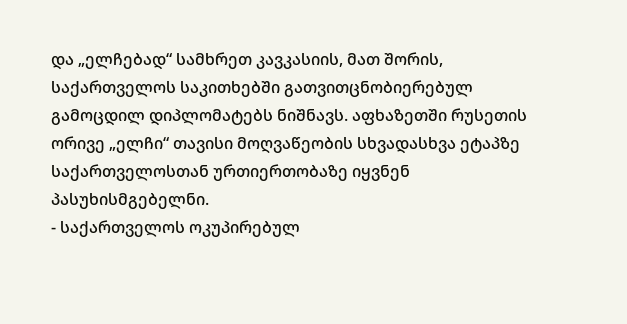და „ელჩებად“ სამხრეთ კავკასიის, მათ შორის, საქართველოს საკითხებში გათვითცნობიერებულ გამოცდილ დიპლომატებს ნიშნავს. აფხაზეთში რუსეთის ორივე „ელჩი“ თავისი მოღვაწეობის სხვადასხვა ეტაპზე საქართველოსთან ურთიერთობაზე იყვნენ პასუხისმგებელნი.
- საქართველოს ოკუპირებულ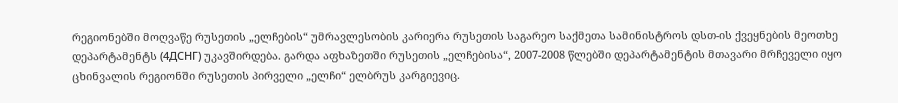რეგიონებში მოღვაწე რუსეთის „ელჩების“ უმრავლესობის კარიერა რუსეთის საგარეო საქმეთა სამინისტროს დსთ-ის ქვეყნების მეოთხე დეპარტამენტს (4ДСНГ) უკავშირდება. გარდა აფხაზეთში რუსეთის „ელჩებისა“, 2007-2008 წლებში დეპარტამენტის მთავარი მრჩეველი იყო ცხინვალის რეგიონში რუსეთის პირველი „ელჩი“ ელბრუს კარგიევიც.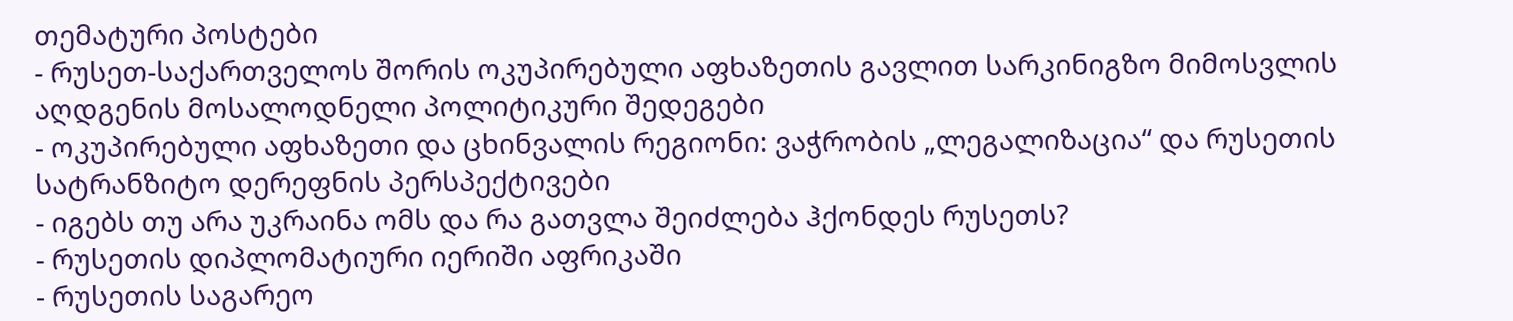თემატური პოსტები
- რუსეთ-საქართველოს შორის ოკუპირებული აფხაზეთის გავლით სარკინიგზო მიმოსვლის აღდგენის მოსალოდნელი პოლიტიკური შედეგები
- ოკუპირებული აფხაზეთი და ცხინვალის რეგიონი: ვაჭრობის „ლეგალიზაცია“ და რუსეთის სატრანზიტო დერეფნის პერსპექტივები
- იგებს თუ არა უკრაინა ომს და რა გათვლა შეიძლება ჰქონდეს რუსეთს?
- რუსეთის დიპლომატიური იერიში აფრიკაში
- რუსეთის საგარეო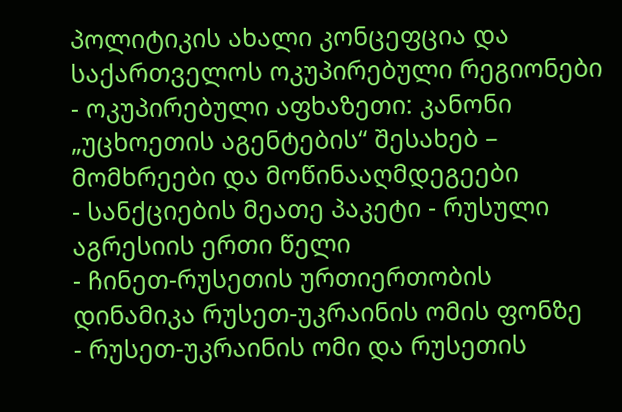პოლიტიკის ახალი კონცეფცია და საქართველოს ოკუპირებული რეგიონები
- ოკუპირებული აფხაზეთი: კანონი „უცხოეთის აგენტების“ შესახებ – მომხრეები და მოწინააღმდეგეები
- სანქციების მეათე პაკეტი - რუსული აგრესიის ერთი წელი
- ჩინეთ-რუსეთის ურთიერთობის დინამიკა რუსეთ-უკრაინის ომის ფონზე
- რუსეთ-უკრაინის ომი და რუსეთის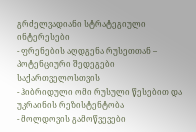გრძელვადიანი სტრატეგიული ინტერესები
- ფრენების აღდგენა რუსეთთან – პოტენციური შედეგები საქართველოსთვის
- ჰიბრიდული ომი რუსული წესებით და უკრაინის რეზისტენტობა
- მოლდოვის გამოწვევები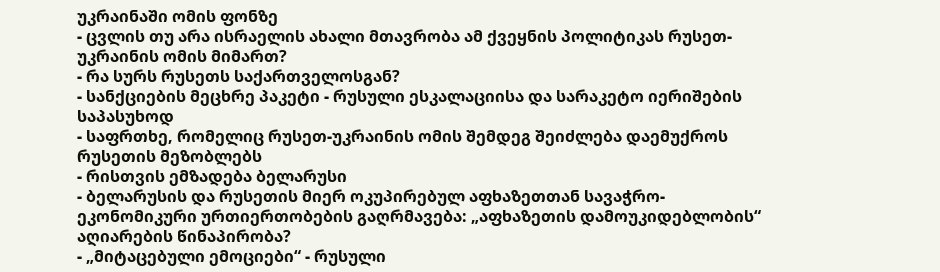უკრაინაში ომის ფონზე
- ცვლის თუ არა ისრაელის ახალი მთავრობა ამ ქვეყნის პოლიტიკას რუსეთ-უკრაინის ომის მიმართ?
- რა სურს რუსეთს საქართველოსგან?
- სანქციების მეცხრე პაკეტი - რუსული ესკალაციისა და სარაკეტო იერიშების საპასუხოდ
- საფრთხე, რომელიც რუსეთ-უკრაინის ომის შემდეგ შეიძლება დაემუქროს რუსეთის მეზობლებს
- რისთვის ემზადება ბელარუსი
- ბელარუსის და რუსეთის მიერ ოკუპირებულ აფხაზეთთან სავაჭრო-ეკონომიკური ურთიერთობების გაღრმავება: „აფხაზეთის დამოუკიდებლობის“ აღიარების წინაპირობა?
- „მიტაცებული ემოციები“ - რუსული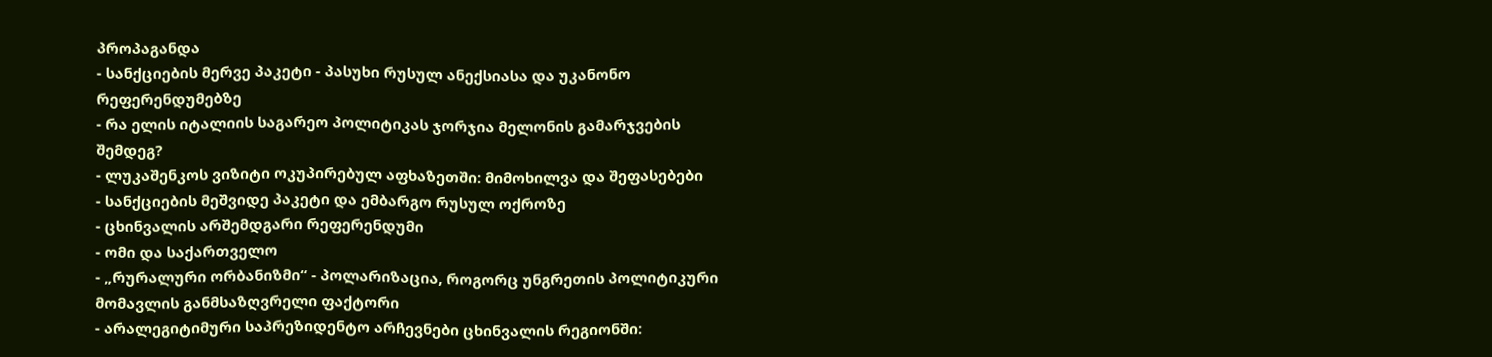პროპაგანდა
- სანქციების მერვე პაკეტი - პასუხი რუსულ ანექსიასა და უკანონო რეფერენდუმებზე
- რა ელის იტალიის საგარეო პოლიტიკას ჯორჯია მელონის გამარჯვების შემდეგ?
- ლუკაშენკოს ვიზიტი ოკუპირებულ აფხაზეთში: მიმოხილვა და შეფასებები
- სანქციების მეშვიდე პაკეტი და ემბარგო რუსულ ოქროზე
- ცხინვალის არშემდგარი რეფერენდუმი
- ომი და საქართველო
- „რურალური ორბანიზმი“ - პოლარიზაცია, როგორც უნგრეთის პოლიტიკური მომავლის განმსაზღვრელი ფაქტორი
- არალეგიტიმური საპრეზიდენტო არჩევნები ცხინვალის რეგიონში: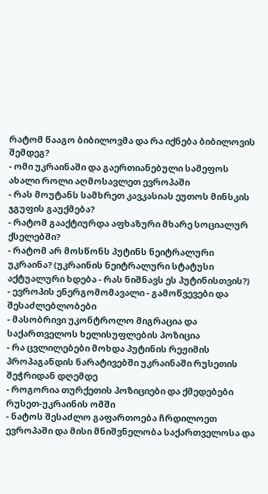რატომ წააგო ბიბილოვმა და რა იქნება ბიბილოვის შემდეგ?
- ომი უკრაინაში და გაერთიანებული სამეფოს ახალი როლი აღმოსავლეთ ევროპაში
- რას მოუტანს სამხრეთ კავკასიას ეუთოს მინსკის ჯგუფის გაუქმება?
- რატომ გააქტიურდა აფხაზური მხარე სოციალურ ქსელებში?
- რატომ არ მოსწონს პუტინს ნეიტრალური უკრაინა? (უკრაინის ნეიტრალური სტატუსი აქტუალური ხდება - რას ნიშნავს ეს პუტინისთვის?)
- ევროპის ენერგომომავალი - გამოწვევები და შესაძლებლობები
- მასობრივი უკონტროლო მიგრაცია და საქართველოს ხელისუფლების პოზიცია
- რა ცვლილებები მოხდა პუტინის რეჟიმის პროპაგანდის ნარატივებში უკრაინაში რუსეთის შეჭრიდან დღემდე
- როგორია თურქეთის პოზიციები და ქმედებები რუსეთ-უკრაინის ომში
- ნატოს შესაძლო გაფართოება ჩრდილოეთ ევროპაში და მისი მნიშვნელობა საქართველოსა და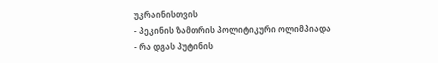უკრაინისთვის
- პეკინის ზამთრის პოლიტიკური ოლიმპიადა
- რა დგას პუტინის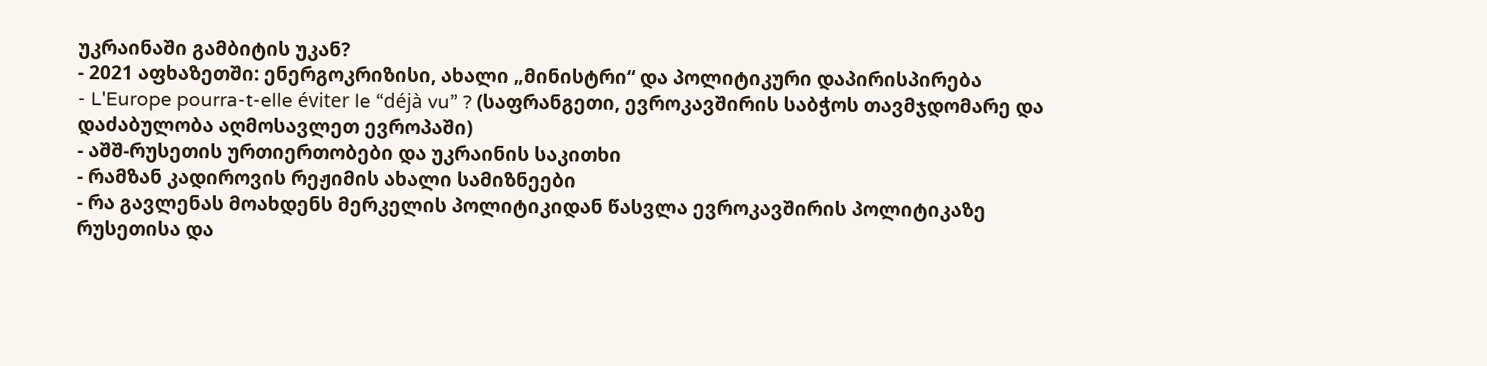უკრაინაში გამბიტის უკან?
- 2021 აფხაზეთში: ენერგოკრიზისი, ახალი „მინისტრი“ და პოლიტიკური დაპირისპირება
- L'Europe pourra-t-elle éviter le “déjà vu” ? (საფრანგეთი, ევროკავშირის საბჭოს თავმჯდომარე და დაძაბულობა აღმოსავლეთ ევროპაში)
- აშშ-რუსეთის ურთიერთობები და უკრაინის საკითხი
- რამზან კადიროვის რეჟიმის ახალი სამიზნეები
- რა გავლენას მოახდენს მერკელის პოლიტიკიდან წასვლა ევროკავშირის პოლიტიკაზე რუსეთისა და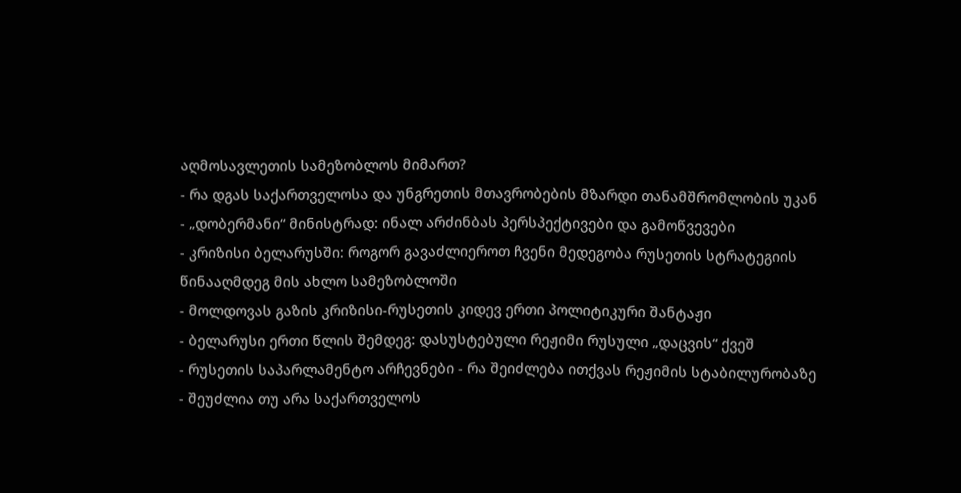აღმოსავლეთის სამეზობლოს მიმართ?
- რა დგას საქართველოსა და უნგრეთის მთავრობების მზარდი თანამშრომლობის უკან
- „დობერმანი“ მინისტრად: ინალ არძინბას პერსპექტივები და გამოწვევები
- კრიზისი ბელარუსში: როგორ გავაძლიეროთ ჩვენი მედეგობა რუსეთის სტრატეგიის წინააღმდეგ მის ახლო სამეზობლოში
- მოლდოვას გაზის კრიზისი-რუსეთის კიდევ ერთი პოლიტიკური შანტაჟი
- ბელარუსი ერთი წლის შემდეგ: დასუსტებული რეჟიმი რუსული „დაცვის“ ქვეშ
- რუსეთის საპარლამენტო არჩევნები - რა შეიძლება ითქვას რეჟიმის სტაბილურობაზე
- შეუძლია თუ არა საქართველოს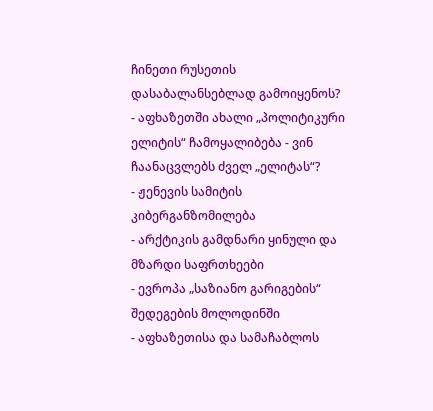ჩინეთი რუსეთის დასაბალანსებლად გამოიყენოს?
- აფხაზეთში ახალი „პოლიტიკური ელიტის“ ჩამოყალიბება - ვინ ჩაანაცვლებს ძველ „ელიტას“?
- ჟენევის სამიტის კიბერგანზომილება
- არქტიკის გამდნარი ყინული და მზარდი საფრთხეები
- ევროპა „საზიანო გარიგების“ შედეგების მოლოდინში
- აფხაზეთისა და სამაჩაბლოს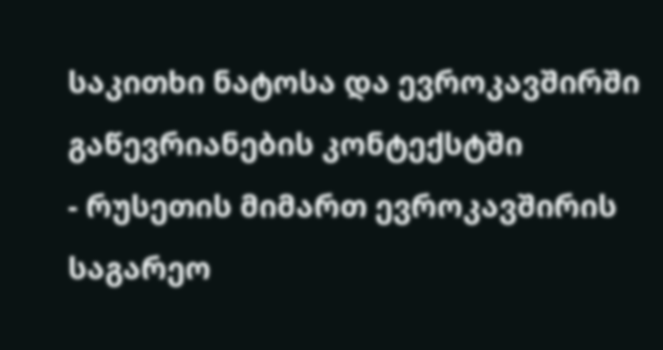საკითხი ნატოსა და ევროკავშირში გაწევრიანების კონტექსტში
- რუსეთის მიმართ ევროკავშირის საგარეო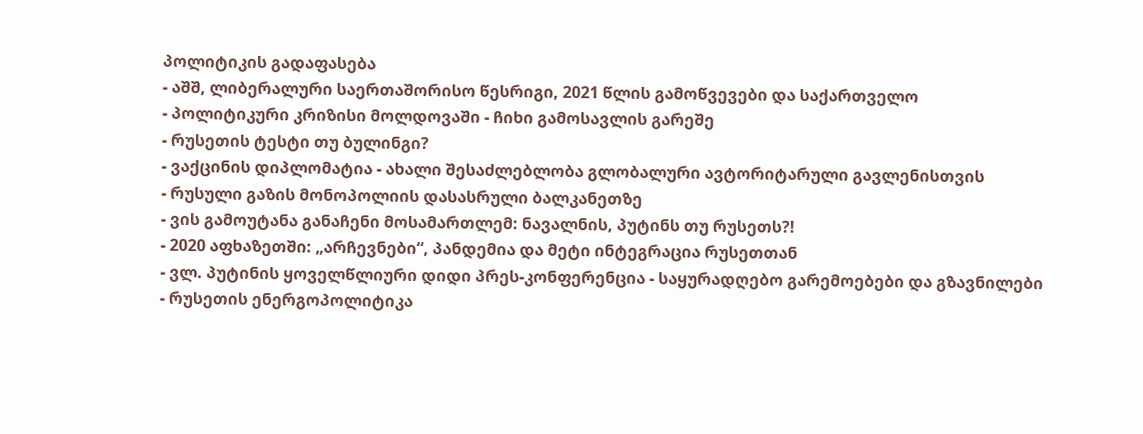პოლიტიკის გადაფასება
- აშშ, ლიბერალური საერთაშორისო წესრიგი, 2021 წლის გამოწვევები და საქართველო
- პოლიტიკური კრიზისი მოლდოვაში - ჩიხი გამოსავლის გარეშე
- რუსეთის ტესტი თუ ბულინგი?
- ვაქცინის დიპლომატია - ახალი შესაძლებლობა გლობალური ავტორიტარული გავლენისთვის
- რუსული გაზის მონოპოლიის დასასრული ბალკანეთზე
- ვის გამოუტანა განაჩენი მოსამართლემ: ნავალნის, პუტინს თუ რუსეთს?!
- 2020 აფხაზეთში: „არჩევნები“, პანდემია და მეტი ინტეგრაცია რუსეთთან
- ვლ. პუტინის ყოველწლიური დიდი პრეს-კონფერენცია - საყურადღებო გარემოებები და გზავნილები
- რუსეთის ენერგოპოლიტიკა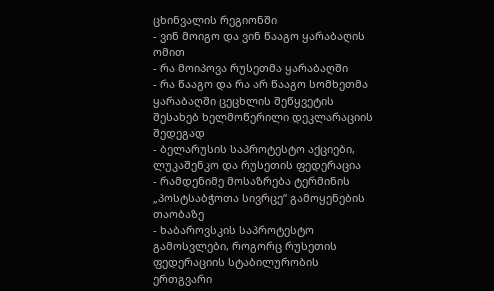ცხინვალის რეგიონში
- ვინ მოიგო და ვინ წააგო ყარაბაღის ომით
- რა მოიპოვა რუსეთმა ყარაბაღში
- რა წააგო და რა არ წააგო სომხეთმა ყარაბაღში ცეცხლის შეწყვეტის შესახებ ხელმოწერილი დეკლარაციის შედეგად
- ბელარუსის საპროტესტო აქციები, ლუკაშენკო და რუსეთის ფედერაცია
- რამდენიმე მოსაზრება ტერმინის „პოსტსაბჭოთა სივრცე“ გამოყენების თაობაზე
- ხაბაროვსკის საპროტესტო გამოსვლები, როგორც რუსეთის ფედერაციის სტაბილურობის ერთგვარი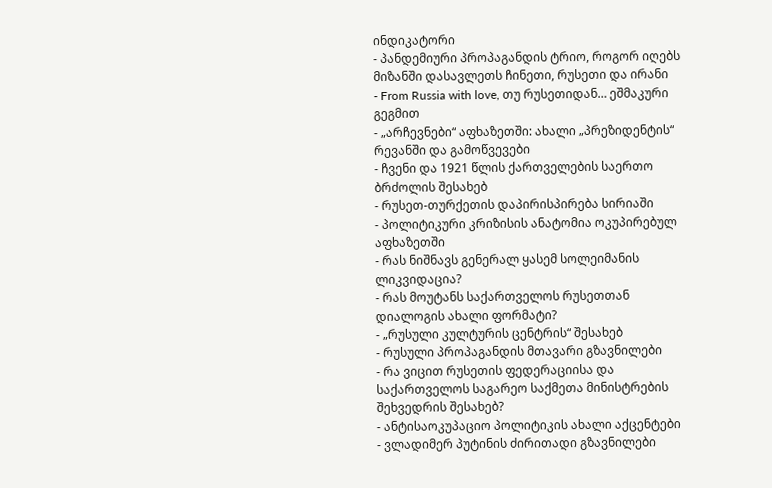ინდიკატორი
- პანდემიური პროპაგანდის ტრიო, როგორ იღებს მიზანში დასავლეთს ჩინეთი, რუსეთი და ირანი
- From Russia with love, თუ რუსეთიდან… ეშმაკური გეგმით
- „არჩევნები“ აფხაზეთში: ახალი „პრეზიდენტის“ რევანში და გამოწვევები
- ჩვენი და 1921 წლის ქართველების საერთო ბრძოლის შესახებ
- რუსეთ-თურქეთის დაპირისპირება სირიაში
- პოლიტიკური კრიზისის ანატომია ოკუპირებულ აფხაზეთში
- რას ნიშნავს გენერალ ყასემ სოლეიმანის ლიკვიდაცია?
- რას მოუტანს საქართველოს რუსეთთან დიალოგის ახალი ფორმატი?
- „რუსული კულტურის ცენტრის“ შესახებ
- რუსული პროპაგანდის მთავარი გზავნილები
- რა ვიცით რუსეთის ფედერაციისა და საქართველოს საგარეო საქმეთა მინისტრების შეხვედრის შესახებ?
- ანტისაოკუპაციო პოლიტიკის ახალი აქცენტები
- ვლადიმერ პუტინის ძირითადი გზავნილები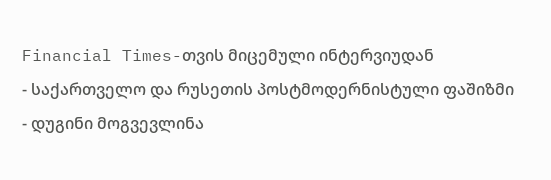Financial Times-თვის მიცემული ინტერვიუდან
- საქართველო და რუსეთის პოსტმოდერნისტული ფაშიზმი
- დუგინი მოგვევლინა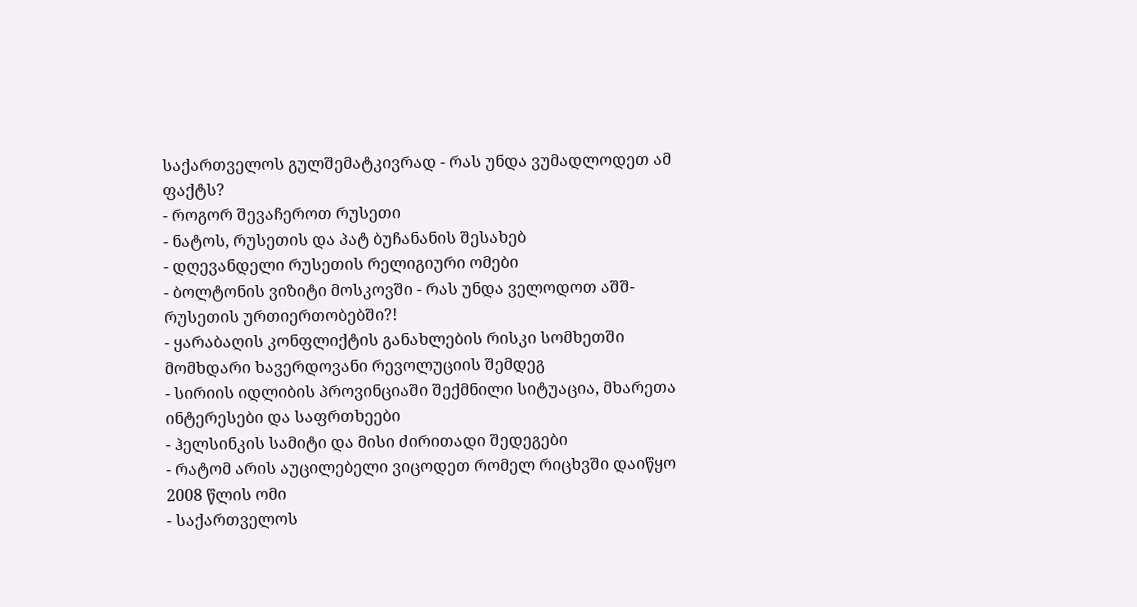საქართველოს გულშემატკივრად - რას უნდა ვუმადლოდეთ ამ ფაქტს?
- როგორ შევაჩეროთ რუსეთი
- ნატოს, რუსეთის და პატ ბუჩანანის შესახებ
- დღევანდელი რუსეთის რელიგიური ომები
- ბოლტონის ვიზიტი მოსკოვში - რას უნდა ველოდოთ აშშ-რუსეთის ურთიერთობებში?!
- ყარაბაღის კონფლიქტის განახლების რისკი სომხეთში მომხდარი ხავერდოვანი რევოლუციის შემდეგ
- სირიის იდლიბის პროვინციაში შექმნილი სიტუაცია, მხარეთა ინტერესები და საფრთხეები
- ჰელსინკის სამიტი და მისი ძირითადი შედეგები
- რატომ არის აუცილებელი ვიცოდეთ რომელ რიცხვში დაიწყო 2008 წლის ომი
- საქართველოს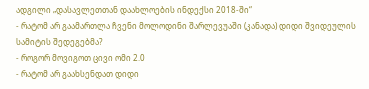ადგილი „დასავლეთთან დაახლოების ინდექსი 2018-ში“
- რატომ არ გაამართლა ჩვენი მოლოდინი შარლევუაში (კანადა) დიდი შვიდეულის სამიტის შედეგებმა?
- როგორ მოვიგოთ ცივი ომი 2.0
- რატომ არ გაახსენდათ დიდი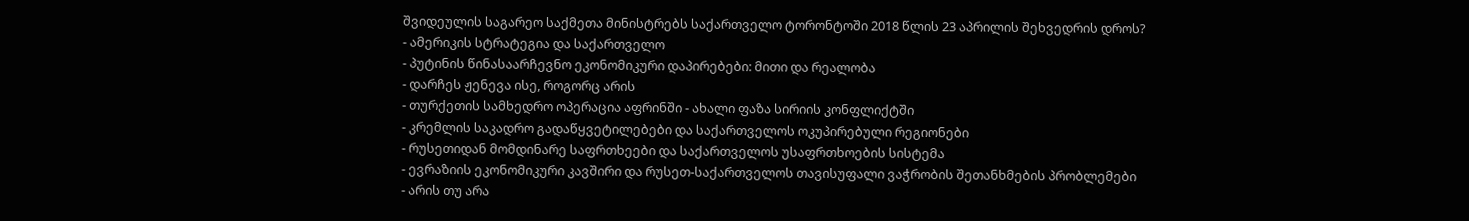შვიდეულის საგარეო საქმეთა მინისტრებს საქართველო ტორონტოში 2018 წლის 23 აპრილის შეხვედრის დროს?
- ამერიკის სტრატეგია და საქართველო
- პუტინის წინასაარჩევნო ეკონომიკური დაპირებები: მითი და რეალობა
- დარჩეს ჟენევა ისე, როგორც არის
- თურქეთის სამხედრო ოპერაცია აფრინში - ახალი ფაზა სირიის კონფლიქტში
- კრემლის საკადრო გადაწყვეტილებები და საქართველოს ოკუპირებული რეგიონები
- რუსეთიდან მომდინარე საფრთხეები და საქართველოს უსაფრთხოების სისტემა
- ევრაზიის ეკონომიკური კავშირი და რუსეთ-საქართველოს თავისუფალი ვაჭრობის შეთანხმების პრობლემები
- არის თუ არა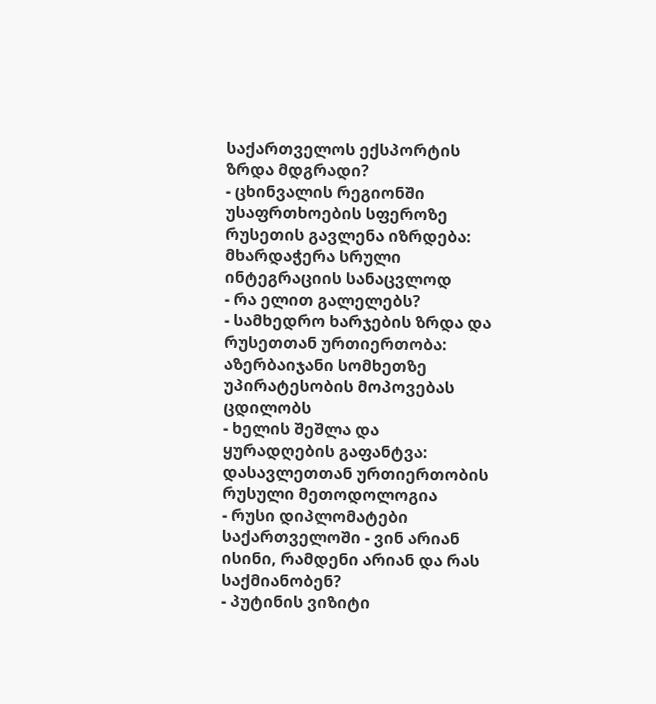საქართველოს ექსპორტის ზრდა მდგრადი?
- ცხინვალის რეგიონში უსაფრთხოების სფეროზე რუსეთის გავლენა იზრდება: მხარდაჭერა სრული ინტეგრაციის სანაცვლოდ
- რა ელით გალელებს?
- სამხედრო ხარჯების ზრდა და რუსეთთან ურთიერთობა: აზერბაიჯანი სომხეთზე უპირატესობის მოპოვებას ცდილობს
- ხელის შეშლა და ყურადღების გაფანტვა: დასავლეთთან ურთიერთობის რუსული მეთოდოლოგია
- რუსი დიპლომატები საქართველოში - ვინ არიან ისინი, რამდენი არიან და რას საქმიანობენ?
- პუტინის ვიზიტი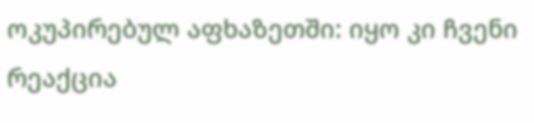ოკუპირებულ აფხაზეთში: იყო კი ჩვენი რეაქცია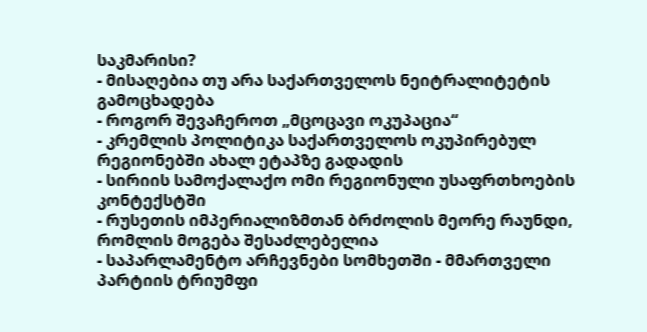საკმარისი?
- მისაღებია თუ არა საქართველოს ნეიტრალიტეტის გამოცხადება
- როგორ შევაჩეროთ „მცოცავი ოკუპაცია“
- კრემლის პოლიტიკა საქართველოს ოკუპირებულ რეგიონებში ახალ ეტაპზე გადადის
- სირიის სამოქალაქო ომი რეგიონული უსაფრთხოების კონტექსტში
- რუსეთის იმპერიალიზმთან ბრძოლის მეორე რაუნდი, რომლის მოგება შესაძლებელია
- საპარლამენტო არჩევნები სომხეთში - მმართველი პარტიის ტრიუმფი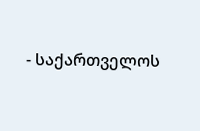- საქართველოს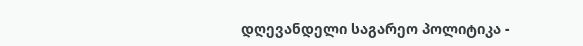დღევანდელი საგარეო პოლიტიკა -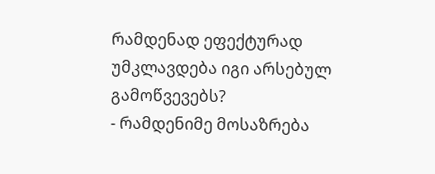რამდენად ეფექტურად უმკლავდება იგი არსებულ გამოწვევებს?
- რამდენიმე მოსაზრება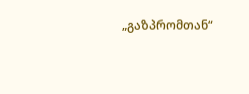„გაზპრომთან“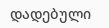დადებული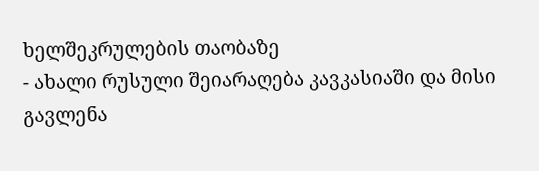ხელშეკრულების თაობაზე
- ახალი რუსული შეიარაღება კავკასიაში და მისი გავლენა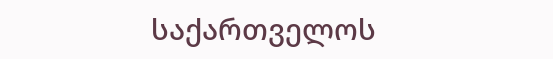საქართველოს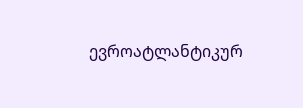ევროატლანტიკურ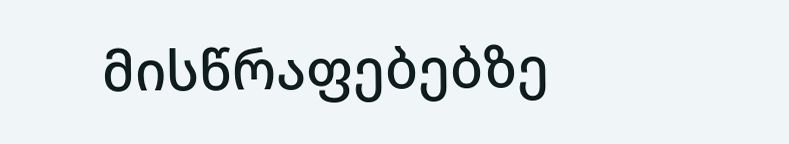მისწრაფებებზე